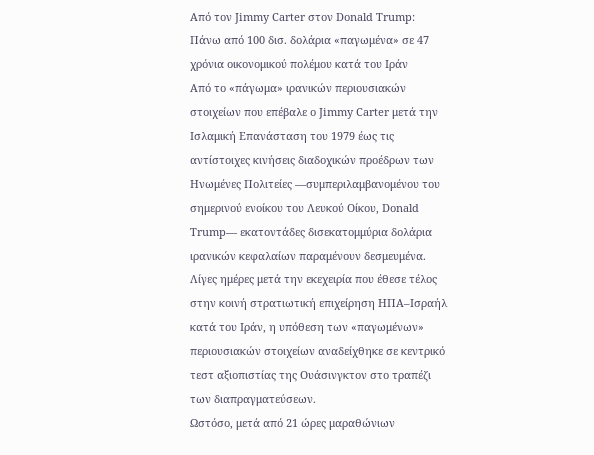Από τον Jimmy Carter στον Donald Trump: Πάνω από 100 δισ. δολάρια «παγωμένα» σε 47 χρόνια οικονομικού πολέμου κατά του Ιράν
Από το «πάγωμα» ιρανικών περιουσιακών στοιχείων που επέβαλε ο Jimmy Carter μετά την Ισλαμική Επανάσταση του 1979 έως τις αντίστοιχες κινήσεις διαδοχικών προέδρων των Ηνωμένες Πολιτείες —συμπεριλαμβανομένου του σημερινού ενοίκου του Λευκού Οίκου, Donald Trump— εκατοντάδες δισεκατομμύρια δολάρια ιρανικών κεφαλαίων παραμένουν δεσμευμένα.
Λίγες ημέρες μετά την εκεχειρία που έθεσε τέλος στην κοινή στρατιωτική επιχείρηση ΗΠΑ–Ισραήλ κατά του Ιράν, η υπόθεση των «παγωμένων» περιουσιακών στοιχείων αναδείχθηκε σε κεντρικό τεστ αξιοπιστίας της Ουάσινγκτον στο τραπέζι των διαπραγματεύσεων.
Ωστόσο, μετά από 21 ώρες μαραθώνιων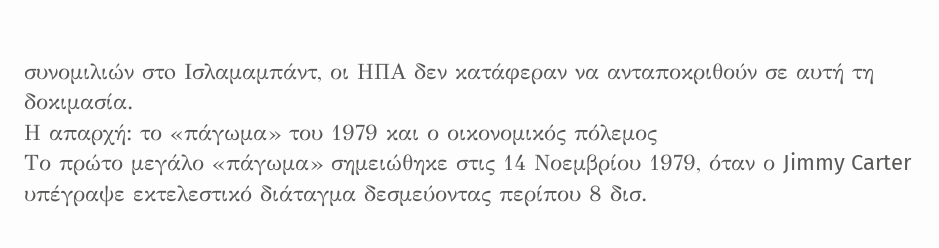συνομιλιών στo Ισλαμαμπάντ, οι ΗΠΑ δεν κατάφεραν να ανταποκριθούν σε αυτή τη δοκιμασία.
Η απαρχή: το «πάγωμα» του 1979 και ο οικονομικός πόλεμος
Το πρώτο μεγάλο «πάγωμα» σημειώθηκε στις 14 Νοεμβρίου 1979, όταν ο Jimmy Carter υπέγραψε εκτελεστικό διάταγμα δεσμεύοντας περίπου 8 δισ.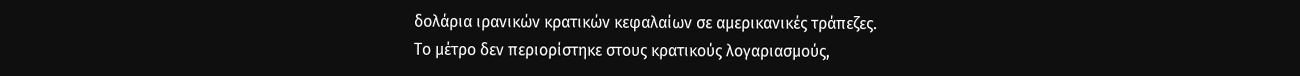δολάρια ιρανικών κρατικών κεφαλαίων σε αμερικανικές τράπεζες.
Το μέτρο δεν περιορίστηκε στους κρατικούς λογαριασμούς,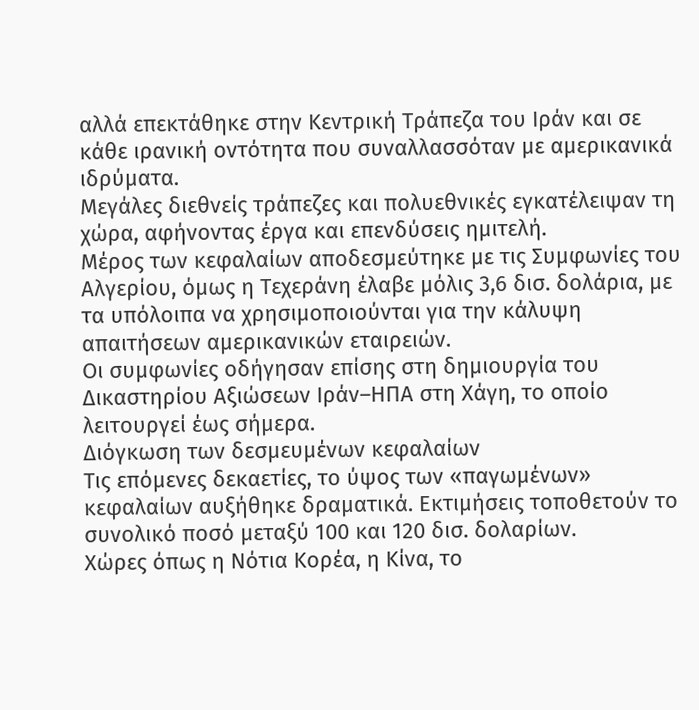αλλά επεκτάθηκε στην Κεντρική Τράπεζα του Ιράν και σε κάθε ιρανική οντότητα που συναλλασσόταν με αμερικανικά ιδρύματα.
Μεγάλες διεθνείς τράπεζες και πολυεθνικές εγκατέλειψαν τη χώρα, αφήνοντας έργα και επενδύσεις ημιτελή.
Μέρος των κεφαλαίων αποδεσμεύτηκε με τις Συμφωνίες του Αλγερίου, όμως η Τεχεράνη έλαβε μόλις 3,6 δισ. δολάρια, με τα υπόλοιπα να χρησιμοποιούνται για την κάλυψη απαιτήσεων αμερικανικών εταιρειών.
Οι συμφωνίες οδήγησαν επίσης στη δημιουργία του Δικαστηρίου Αξιώσεων Ιράν–ΗΠΑ στη Χάγη, το οποίο λειτουργεί έως σήμερα.
Διόγκωση των δεσμευμένων κεφαλαίων
Τις επόμενες δεκαετίες, το ύψος των «παγωμένων» κεφαλαίων αυξήθηκε δραματικά. Εκτιμήσεις τοποθετούν το συνολικό ποσό μεταξύ 100 και 120 δισ. δολαρίων.
Χώρες όπως η Νότια Κορέα, η Κίνα, το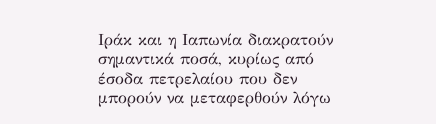Ιράκ και η Ιαπωνία διακρατούν σημαντικά ποσά, κυρίως από έσοδα πετρελαίου που δεν μπορούν να μεταφερθούν λόγω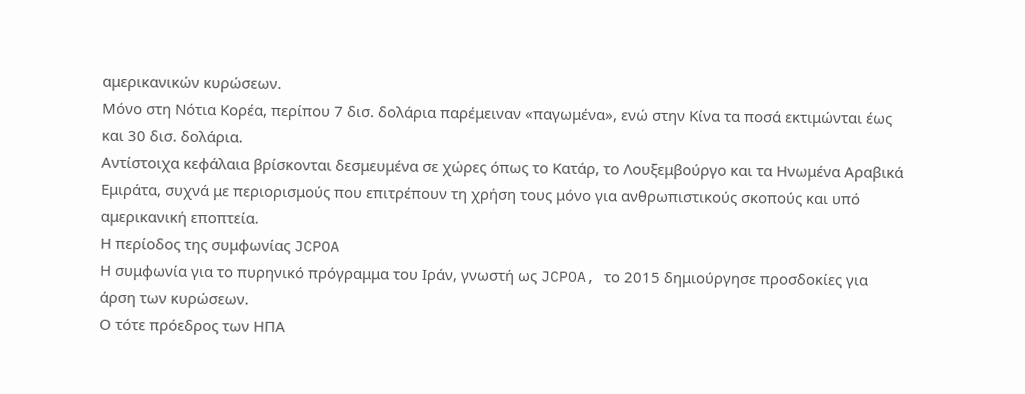αμερικανικών κυρώσεων.
Μόνο στη Νότια Κορέα, περίπου 7 δισ. δολάρια παρέμειναν «παγωμένα», ενώ στην Κίνα τα ποσά εκτιμώνται έως και 30 δισ. δολάρια.
Αντίστοιχα κεφάλαια βρίσκονται δεσμευμένα σε χώρες όπως το Κατάρ, το Λουξεμβούργο και τα Ηνωμένα Αραβικά Εμιράτα, συχνά με περιορισμούς που επιτρέπουν τη χρήση τους μόνο για ανθρωπιστικούς σκοπούς και υπό αμερικανική εποπτεία.
Η περίοδος της συμφωνίας JCPOA
Η συμφωνία για το πυρηνικό πρόγραμμα του Ιράν, γνωστή ως JCPOA, το 2015 δημιούργησε προσδοκίες για άρση των κυρώσεων.
Ο τότε πρόεδρος των ΗΠΑ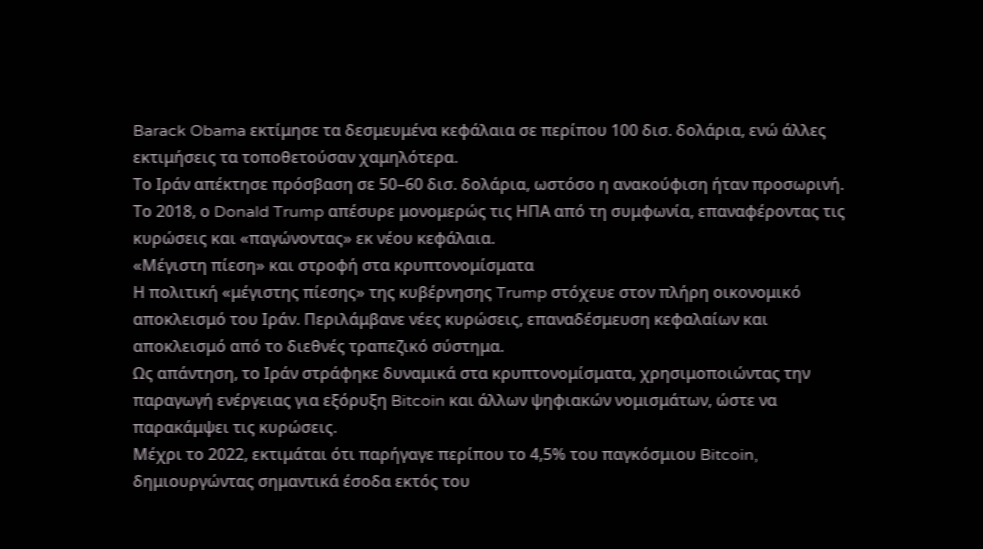Barack Obama εκτίμησε τα δεσμευμένα κεφάλαια σε περίπου 100 δισ. δολάρια, ενώ άλλες εκτιμήσεις τα τοποθετούσαν χαμηλότερα.
Το Ιράν απέκτησε πρόσβαση σε 50–60 δισ. δολάρια, ωστόσο η ανακούφιση ήταν προσωρινή.
Το 2018, ο Donald Trump απέσυρε μονομερώς τις ΗΠΑ από τη συμφωνία, επαναφέροντας τις κυρώσεις και «παγώνοντας» εκ νέου κεφάλαια.
«Μέγιστη πίεση» και στροφή στα κρυπτονομίσματα
Η πολιτική «μέγιστης πίεσης» της κυβέρνησης Trump στόχευε στον πλήρη οικονομικό αποκλεισμό του Ιράν. Περιλάμβανε νέες κυρώσεις, επαναδέσμευση κεφαλαίων και αποκλεισμό από το διεθνές τραπεζικό σύστημα.
Ως απάντηση, το Ιράν στράφηκε δυναμικά στα κρυπτονομίσματα, χρησιμοποιώντας την παραγωγή ενέργειας για εξόρυξη Bitcoin και άλλων ψηφιακών νομισμάτων, ώστε να παρακάμψει τις κυρώσεις.
Μέχρι το 2022, εκτιμάται ότι παρήγαγε περίπου το 4,5% του παγκόσμιου Bitcoin, δημιουργώντας σημαντικά έσοδα εκτός του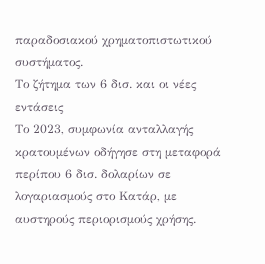παραδοσιακού χρηματοπιστωτικού συστήματος.
Το ζήτημα των 6 δισ. και οι νέες εντάσεις
Το 2023, συμφωνία ανταλλαγής κρατουμένων οδήγησε στη μεταφορά περίπου 6 δισ. δολαρίων σε λογαριασμούς στο Κατάρ, με αυστηρούς περιορισμούς χρήσης.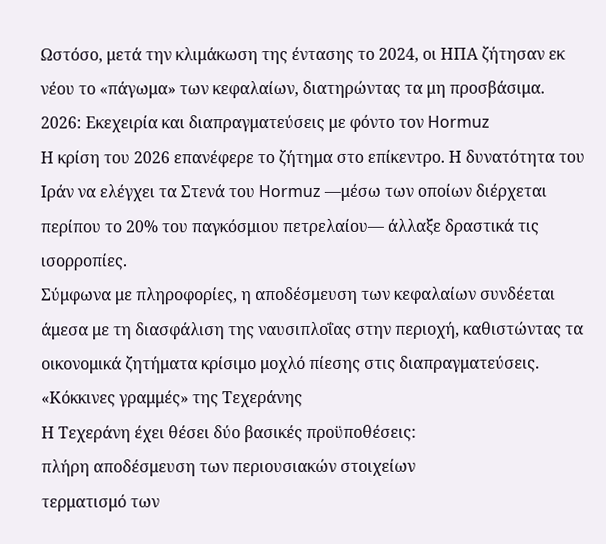Ωστόσο, μετά την κλιμάκωση της έντασης το 2024, οι ΗΠΑ ζήτησαν εκ νέου το «πάγωμα» των κεφαλαίων, διατηρώντας τα μη προσβάσιμα.
2026: Εκεχειρία και διαπραγματεύσεις με φόντο τον Hormuz
Η κρίση του 2026 επανέφερε το ζήτημα στο επίκεντρο. Η δυνατότητα του Ιράν να ελέγχει τα Στενά του Hormuz —μέσω των οποίων διέρχεται περίπου το 20% του παγκόσμιου πετρελαίου— άλλαξε δραστικά τις ισορροπίες.
Σύμφωνα με πληροφορίες, η αποδέσμευση των κεφαλαίων συνδέεται άμεσα με τη διασφάλιση της ναυσιπλοΐας στην περιοχή, καθιστώντας τα οικονομικά ζητήματα κρίσιμο μοχλό πίεσης στις διαπραγματεύσεις.
«Κόκκινες γραμμές» της Τεχεράνης
Η Τεχεράνη έχει θέσει δύο βασικές προϋποθέσεις:
πλήρη αποδέσμευση των περιουσιακών στοιχείων
τερματισμό των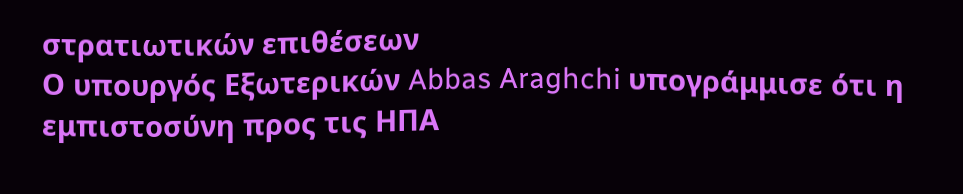στρατιωτικών επιθέσεων
Ο υπουργός Εξωτερικών Abbas Araghchi υπογράμμισε ότι η εμπιστοσύνη προς τις ΗΠΑ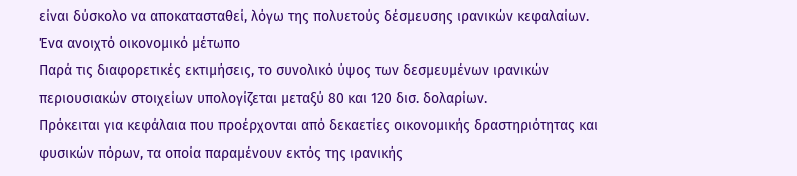είναι δύσκολο να αποκατασταθεί, λόγω της πολυετούς δέσμευσης ιρανικών κεφαλαίων.
Ένα ανοιχτό οικονομικό μέτωπο
Παρά τις διαφορετικές εκτιμήσεις, το συνολικό ύψος των δεσμευμένων ιρανικών περιουσιακών στοιχείων υπολογίζεται μεταξύ 80 και 120 δισ. δολαρίων.
Πρόκειται για κεφάλαια που προέρχονται από δεκαετίες οικονομικής δραστηριότητας και φυσικών πόρων, τα οποία παραμένουν εκτός της ιρανικής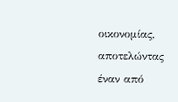οικονομίας, αποτελώντας έναν από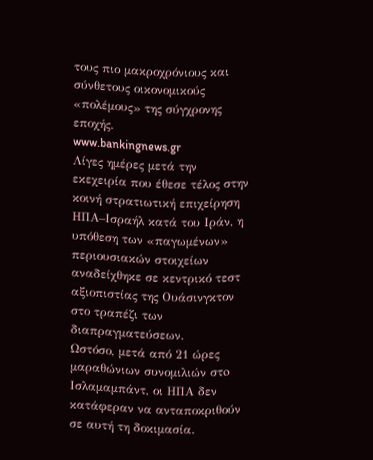τους πιο μακροχρόνιους και σύνθετους οικονομικούς «πολέμους» της σύγχρονης εποχής.
www.bankingnews.gr
Λίγες ημέρες μετά την εκεχειρία που έθεσε τέλος στην κοινή στρατιωτική επιχείρηση ΗΠΑ–Ισραήλ κατά του Ιράν, η υπόθεση των «παγωμένων» περιουσιακών στοιχείων αναδείχθηκε σε κεντρικό τεστ αξιοπιστίας της Ουάσινγκτον στο τραπέζι των διαπραγματεύσεων.
Ωστόσο, μετά από 21 ώρες μαραθώνιων συνομιλιών στo Ισλαμαμπάντ, οι ΗΠΑ δεν κατάφεραν να ανταποκριθούν σε αυτή τη δοκιμασία.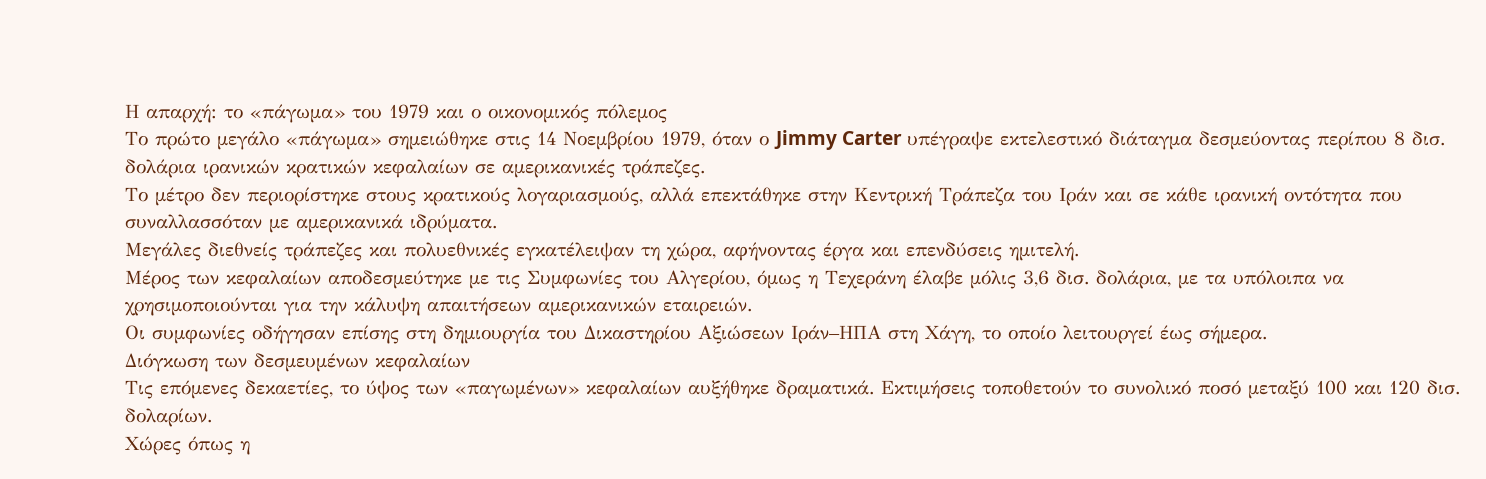Η απαρχή: το «πάγωμα» του 1979 και ο οικονομικός πόλεμος
Το πρώτο μεγάλο «πάγωμα» σημειώθηκε στις 14 Νοεμβρίου 1979, όταν ο Jimmy Carter υπέγραψε εκτελεστικό διάταγμα δεσμεύοντας περίπου 8 δισ. δολάρια ιρανικών κρατικών κεφαλαίων σε αμερικανικές τράπεζες.
Το μέτρο δεν περιορίστηκε στους κρατικούς λογαριασμούς, αλλά επεκτάθηκε στην Κεντρική Τράπεζα του Ιράν και σε κάθε ιρανική οντότητα που συναλλασσόταν με αμερικανικά ιδρύματα.
Μεγάλες διεθνείς τράπεζες και πολυεθνικές εγκατέλειψαν τη χώρα, αφήνοντας έργα και επενδύσεις ημιτελή.
Μέρος των κεφαλαίων αποδεσμεύτηκε με τις Συμφωνίες του Αλγερίου, όμως η Τεχεράνη έλαβε μόλις 3,6 δισ. δολάρια, με τα υπόλοιπα να χρησιμοποιούνται για την κάλυψη απαιτήσεων αμερικανικών εταιρειών.
Οι συμφωνίες οδήγησαν επίσης στη δημιουργία του Δικαστηρίου Αξιώσεων Ιράν–ΗΠΑ στη Χάγη, το οποίο λειτουργεί έως σήμερα.
Διόγκωση των δεσμευμένων κεφαλαίων
Τις επόμενες δεκαετίες, το ύψος των «παγωμένων» κεφαλαίων αυξήθηκε δραματικά. Εκτιμήσεις τοποθετούν το συνολικό ποσό μεταξύ 100 και 120 δισ. δολαρίων.
Χώρες όπως η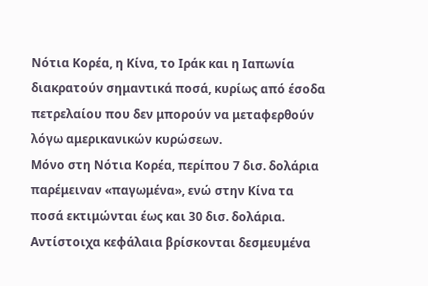Νότια Κορέα, η Κίνα, το Ιράκ και η Ιαπωνία διακρατούν σημαντικά ποσά, κυρίως από έσοδα πετρελαίου που δεν μπορούν να μεταφερθούν λόγω αμερικανικών κυρώσεων.
Μόνο στη Νότια Κορέα, περίπου 7 δισ. δολάρια παρέμειναν «παγωμένα», ενώ στην Κίνα τα ποσά εκτιμώνται έως και 30 δισ. δολάρια.
Αντίστοιχα κεφάλαια βρίσκονται δεσμευμένα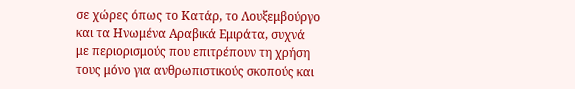σε χώρες όπως το Κατάρ, το Λουξεμβούργο και τα Ηνωμένα Αραβικά Εμιράτα, συχνά με περιορισμούς που επιτρέπουν τη χρήση τους μόνο για ανθρωπιστικούς σκοπούς και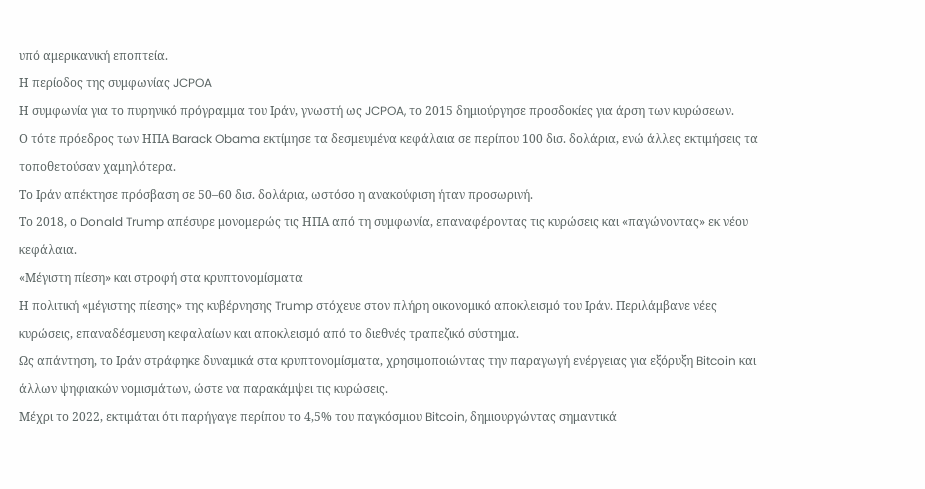υπό αμερικανική εποπτεία.
Η περίοδος της συμφωνίας JCPOA
Η συμφωνία για το πυρηνικό πρόγραμμα του Ιράν, γνωστή ως JCPOA, το 2015 δημιούργησε προσδοκίες για άρση των κυρώσεων.
Ο τότε πρόεδρος των ΗΠΑ Barack Obama εκτίμησε τα δεσμευμένα κεφάλαια σε περίπου 100 δισ. δολάρια, ενώ άλλες εκτιμήσεις τα τοποθετούσαν χαμηλότερα.
Το Ιράν απέκτησε πρόσβαση σε 50–60 δισ. δολάρια, ωστόσο η ανακούφιση ήταν προσωρινή.
Το 2018, ο Donald Trump απέσυρε μονομερώς τις ΗΠΑ από τη συμφωνία, επαναφέροντας τις κυρώσεις και «παγώνοντας» εκ νέου κεφάλαια.
«Μέγιστη πίεση» και στροφή στα κρυπτονομίσματα
Η πολιτική «μέγιστης πίεσης» της κυβέρνησης Trump στόχευε στον πλήρη οικονομικό αποκλεισμό του Ιράν. Περιλάμβανε νέες κυρώσεις, επαναδέσμευση κεφαλαίων και αποκλεισμό από το διεθνές τραπεζικό σύστημα.
Ως απάντηση, το Ιράν στράφηκε δυναμικά στα κρυπτονομίσματα, χρησιμοποιώντας την παραγωγή ενέργειας για εξόρυξη Bitcoin και άλλων ψηφιακών νομισμάτων, ώστε να παρακάμψει τις κυρώσεις.
Μέχρι το 2022, εκτιμάται ότι παρήγαγε περίπου το 4,5% του παγκόσμιου Bitcoin, δημιουργώντας σημαντικά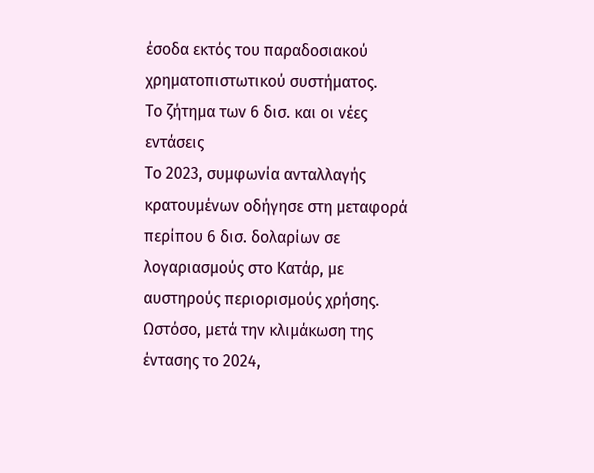έσοδα εκτός του παραδοσιακού χρηματοπιστωτικού συστήματος.
Το ζήτημα των 6 δισ. και οι νέες εντάσεις
Το 2023, συμφωνία ανταλλαγής κρατουμένων οδήγησε στη μεταφορά περίπου 6 δισ. δολαρίων σε λογαριασμούς στο Κατάρ, με αυστηρούς περιορισμούς χρήσης.
Ωστόσο, μετά την κλιμάκωση της έντασης το 2024,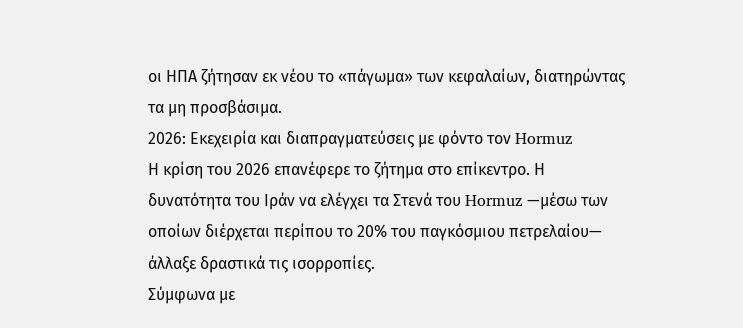οι ΗΠΑ ζήτησαν εκ νέου το «πάγωμα» των κεφαλαίων, διατηρώντας τα μη προσβάσιμα.
2026: Εκεχειρία και διαπραγματεύσεις με φόντο τον Hormuz
Η κρίση του 2026 επανέφερε το ζήτημα στο επίκεντρο. Η δυνατότητα του Ιράν να ελέγχει τα Στενά του Hormuz —μέσω των οποίων διέρχεται περίπου το 20% του παγκόσμιου πετρελαίου— άλλαξε δραστικά τις ισορροπίες.
Σύμφωνα με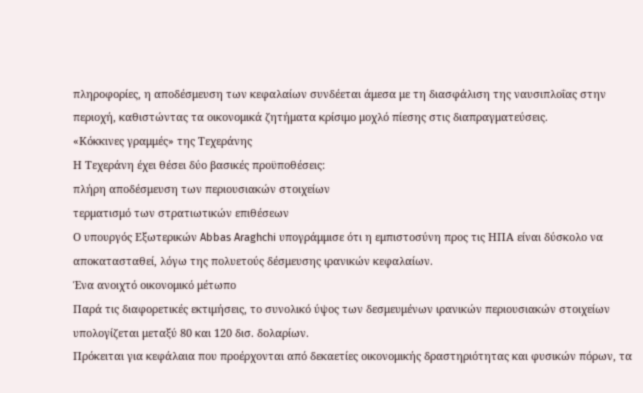πληροφορίες, η αποδέσμευση των κεφαλαίων συνδέεται άμεσα με τη διασφάλιση της ναυσιπλοΐας στην περιοχή, καθιστώντας τα οικονομικά ζητήματα κρίσιμο μοχλό πίεσης στις διαπραγματεύσεις.
«Κόκκινες γραμμές» της Τεχεράνης
Η Τεχεράνη έχει θέσει δύο βασικές προϋποθέσεις:
πλήρη αποδέσμευση των περιουσιακών στοιχείων
τερματισμό των στρατιωτικών επιθέσεων
Ο υπουργός Εξωτερικών Abbas Araghchi υπογράμμισε ότι η εμπιστοσύνη προς τις ΗΠΑ είναι δύσκολο να αποκατασταθεί, λόγω της πολυετούς δέσμευσης ιρανικών κεφαλαίων.
Ένα ανοιχτό οικονομικό μέτωπο
Παρά τις διαφορετικές εκτιμήσεις, το συνολικό ύψος των δεσμευμένων ιρανικών περιουσιακών στοιχείων υπολογίζεται μεταξύ 80 και 120 δισ. δολαρίων.
Πρόκειται για κεφάλαια που προέρχονται από δεκαετίες οικονομικής δραστηριότητας και φυσικών πόρων, τα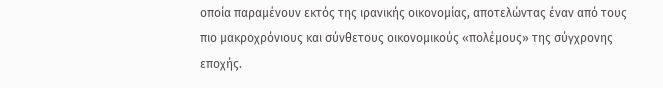οποία παραμένουν εκτός της ιρανικής οικονομίας, αποτελώντας έναν από τους πιο μακροχρόνιους και σύνθετους οικονομικούς «πολέμους» της σύγχρονης εποχής.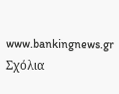www.bankingnews.gr
Σχόλια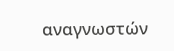αναγνωστών